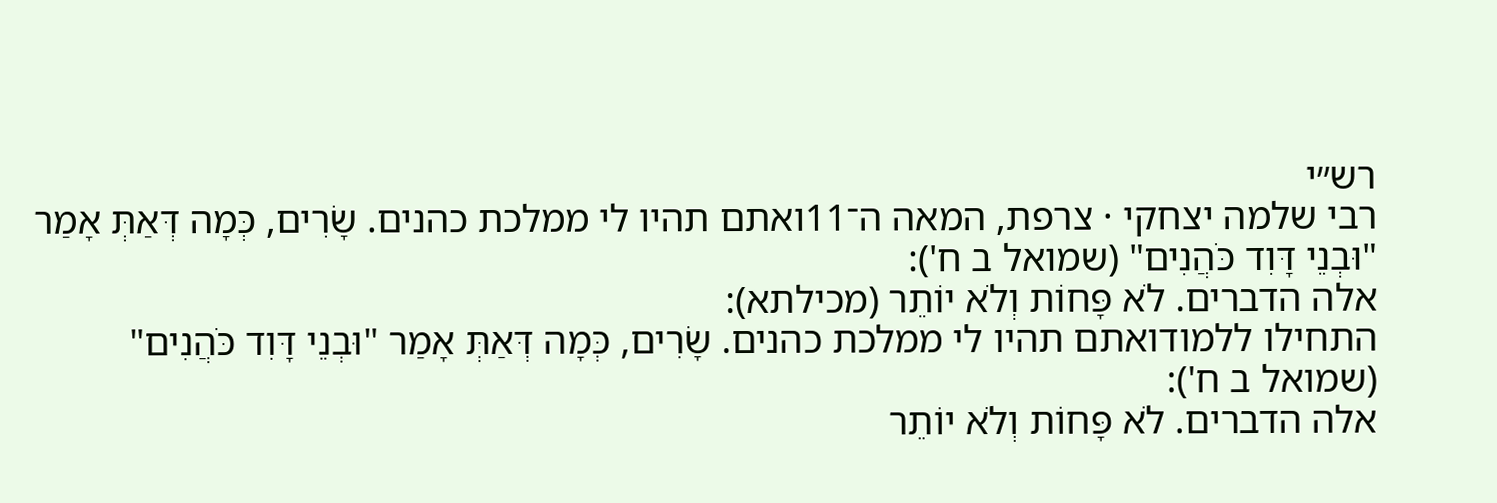רש״י
רבי שלמה יצחקי · צרפת, המאה ה־11ואתם תהיו לי ממלכת כהנים. שָׂרִים, כְּמָה דְּאַתְּ אָמַר "וּבְנֵי דָּוִד כֹּהֲנִים" (שמואל ב ח'):
אלה הדברים. לֹא פָּחוֹת וְלֹא יוֹתֵר (מכילתא):
התחילו ללמודואתם תהיו לי ממלכת כהנים. שָׂרִים, כְּמָה דְּאַתְּ אָמַר "וּבְנֵי דָּוִד כֹּהֲנִים" (שמואל ב ח'):
אלה הדברים. לֹא פָּחוֹת וְלֹא יוֹתֵר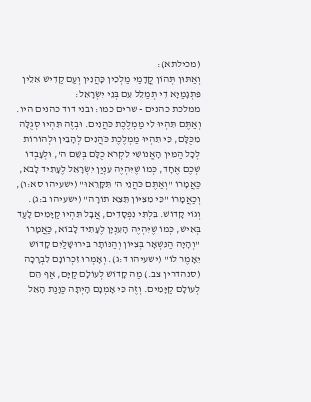(מכילתא):
וְאַתּוּן תְּהוֹן קֳדָמַי מַלְכִין כָּהֲנִין וְעַם קַדִישׁ אִלֵין פִּתְגָמַיָא דִי תְמַלֵל עִם בְּנֵי יִשְׂרָאֵל:
ממלכת כהנים - שרים כמו: ובני דוד כהנים היו.
וְאַתֶּם תִּהְיוּ לִי מַמְלֶכֶת כֹּהֲנִים. וּבְזֶה תִּהְיוּ סְגֻלָּה מִכֻּלָּם, כִּי תִהְיוּ מַמְלֶכֶת כֹּהֲנִים לְהָבִין וּלְהוֹרוֹת לְכָל הַמִּין הָאֱנוֹשִׁי לִקְרֹא כֻלָּם בְּשֵׁם ה', וּלְעָבְדוֹ שְׁכֶם אֶחָד, כְּמוֹ שֶׁיִּהְיֶה עִנְיַן יִשְׂרָאֵל לֶעָתִיד לָבֹא, כַּאֲמָרוֹ "וְאַתֶּם כֹּהֲנֵי ה' תִּקָּרֵאוּ" (ישעיהו סא:ו), וְכַאֲמָרוֹ "כִּי מִצִּיּוֹן תֵּצֵא תוֹרָה" (ישעיהו ב:ג).
וְגוֹי קָדוֹשׁ. בִּלְתִּי נִפְסָדִים, אֲבָל תִּהְיוּ קַיָּמִים לָעַד בְּאִישׁ, כְּמוֹ שֶׁיִּהְיֶה הָעִנְיָן לֶעָתִיד לָבוֹא, כַּאֲמָרוֹ "וְהָיָה הַנִּשְׁאָר בְּצִיּוֹן וְהַנּוֹתָר בִּירוּשָׁלַיִם קָדוֹשׁ יֵאָמֶר לוֹ" (ישעיהו ד:ג). וְאָמְרוּ זִכְרוֹנָם לִבְרָכָה (סנהדרין צב.) מַה קָדוֹשׁ לְעוֹלָם קַיָּם, אַף הֵם לְעוֹלָם קַיָּמִים. וְזֶה כִּי אָמְנָם הָיְתָה כַּוָּנַת הָאֵל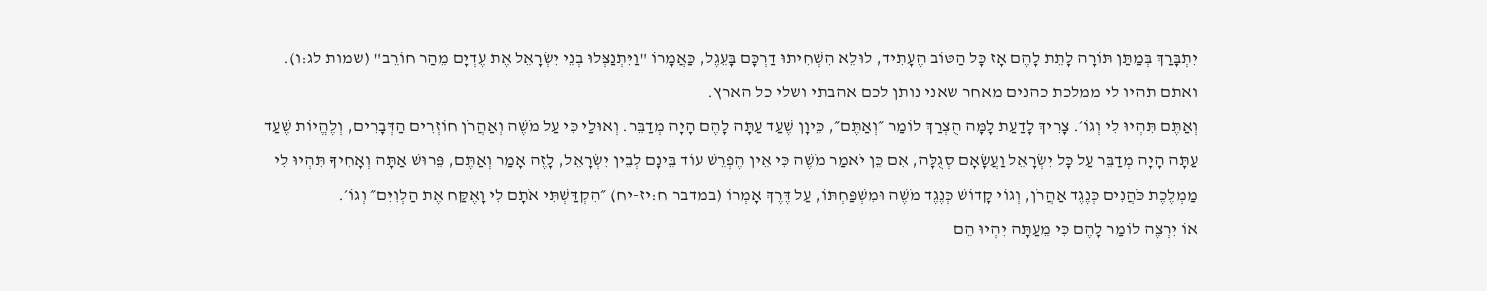יִתְבָּרַךְ בְּמַתַּן תּוֹרָה לָתֵת לָהֶם אָז כָּל הַטּוֹב הֶעָתִיד, לוּלֵא הִשְׁחִיתוּ דַרְכָּם בָּעֵגֶל, כַּאֲמָרוֹ "וַיִּתְנַצְּלוּ בְנֵי יִשְׂרָאֵל אֶת עֶדְיָם מֵהַר חוֹרֵב" (שמות לג:ו).
ואתם תהיו לי ממלכת כהנים מאחר שאני נותן לכם אהבתי ושלי כל הארץ.
וְאַתֶּם תִּהְיוּ לִי וְגוֹ׳. צָרִיךְ לָדַעַת לָמָּה הֻצְרַךְ לוֹמַר ״וְאַתֶּם״, כֵּיוָן שֶׁעַד עַתָּה לָהֶם הָיָה מְדַבֵּר. וְאוּלַי כִּי עַל מֹשֶׁה וְאַהֲרֹן חוֹזְרִים הַדְּבָרִים, וְלֶהֱיוֹת שֶׁעַד עַתָּה הָיָה מְדַבֵּר עַל כָּל יִשְׂרָאֵל וַעֲשָׂאָם סְגֻלָּה, אִם כֵּן יֹאמַר מֹשֶׁה כִּי אֵין הֶפְרֵשׁ עוֹד בֵּינָם לְבֵין יִשְׂרָאֵל, לָזֶה אָמַר וְאַתֶּם, פֵּרוּשׁ אַתָּה וְאָחִיךָ תִּהְיוּ לִי מַמְלֶכֶת כֹּהֲנִים כְּנֶגֶד אַהֲרֹן, וְגוֹי קָדוֹשׁ כְּנֶגֶד מֹשֶׁה וּמִשְׁפַּחְתּוֹ, עַל דֶּרֶךְ אָמְרוֹ (במדבר ח:יז-יח) ״הִקְדַּשְׁתִּי אֹתָם לִי וָאֶקַּח אֶת הַלְוִיִּם״ וְגוֹ׳.
אוֹ יִרְצֶה לוֹמַר לָהֶם כִּי מֵעַתָּה יִהְיוּ הֵם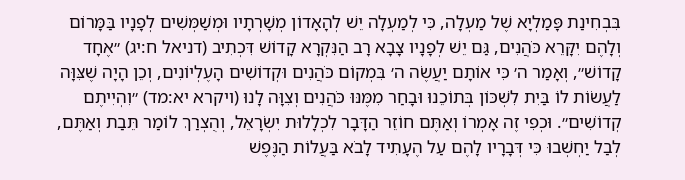בִּבְחִינַת פָּמַלְיָא שֶׁל מַעְלָה, כִּי לְמַעְלָה יֵשׁ לְהָאָדוֹן מְשָׁרְתָיו וּמְשַׁמְּשִׁים לְפָנָיו בַּמָּרוֹם וְלָהֶם יִקָּרֵא כֹּהֲנִים, גַּם יֵשׁ לְפָנָיו צָבָא רָב הַנִּקְרָא קָדוֹשׁ דִּכְתִיב (דניאל ח:יג) ״אֶחָד קָדוֹשׁ״, וְאָמַר ה׳ כִּי אוֹתָם יַעֲשֶׂה ה׳ בִּמְקוֹם כֹּהֲנִים וּקְדוֹשִׁים הָעֶלְיוֹנִים, וְכֵן הָיָה שֶׁצִּוָּה לַעֲשׂוֹת לוֹ בַּיִת לִשְׁכּוֹן בְּתוֹכֵנוּ וּבָחַר מִמֶּנּוּ כֹּהֲנִים וְצִוָּה לָנוּ (ויקרא יא:מד) ״וִהְיִיתֶם קְדוֹשִׁים״. וּכְפִי זֶה אָמְרוֹ וְאַתֶּם חוֹזֵר הַדָּבָר לִכְלָלוּת יִשְׂרָאֵל, וְהֻצְרַךְ לוֹמַר תֵּבַת וְאַתֶּם, לְבַל יַחְשְׁבוּ כִּי דְּבָרָיו לָהֶם עַל הֶעָתִיד לָבֹא בַּעֲלוֹת הַנֶּפֶשׁ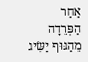אַחַר הַפְּרֵדָה מֵהַגּוּף יַשִּׂיג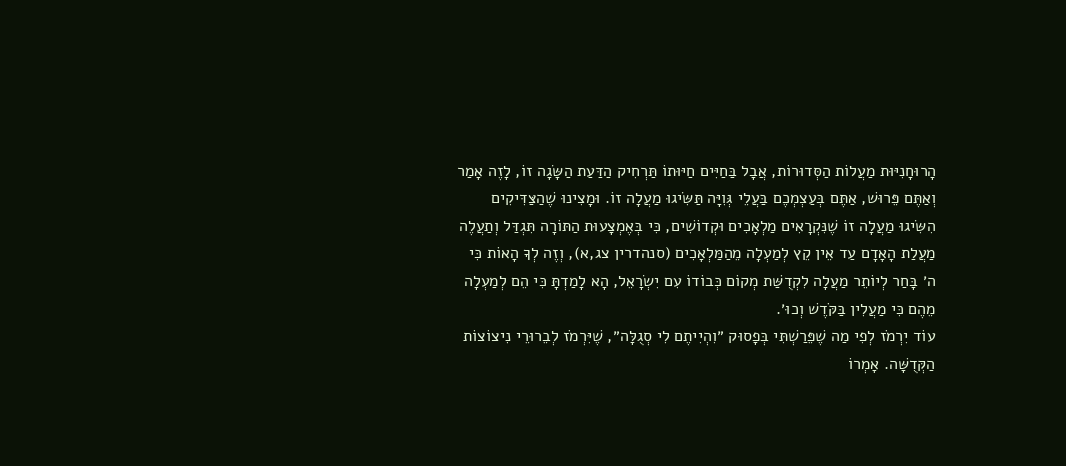הָרוּחָנִיּוּת מַעֲלוֹת הַסְּדוּרוֹת, אֲבָל בַּחַיִּים חַיּוּתוֹ תַּרְחִיק הַדַּעַת הַשָּׂגָה זוֹ, לָזֶה אָמַר וְאַתֶּם פֵּרוּשׁ, אַתֶּם בְּעַצְמְכֶם בַּעֲלֵי גְּוִיָּה תַּשִּׂיגוּ מַעֲלָה זוֹ. וּמָצִינוּ שֶׁהַצַּדִּיקִים הִשִּׂיגוּ מַעֲלָה זוֹ שֶׁנִּקְרָאִים מַלְאָכִים וּקְדוֹשִׁים, כִּי בְּאֶמְצָעוּת הַתּוֹרָה תִּגְדַּל וְתַעֲלֶה מַעֲלַת הָאָדָם עַד אֵין קֵץ לְמַעְלָה מֵהַמַּלְאָכִים (סנהדרין צג,א), וְזֶה לְךָ הָאוֹת כִּי ה׳ בָּחַר לְיוֹתֵר מַעֲלָה לִקְדֻשַּׁת מְקוֹם כְּבוֹדוֹ עִם יִשְׂרָאֵל, הָא לָמַדְתָּ כִּי הֵם לְמַעְלָה מֵהֶם כִּי מַעֲלִין בַּקֹּדֶשׁ וְכוּ׳.
עוֹד יִרְמֹז לְפִי מַה שֶׁפֵּרַשְׁתִּי בְּפָסוּק ״וִהְיִיתֶם לִי סְגֻלָּה״, שֶׁיִּרְמֹז לְבֵרוּרֵי נִיצוֹצוֹת הַקְּדֻשָּׁה. אָמְרוֹ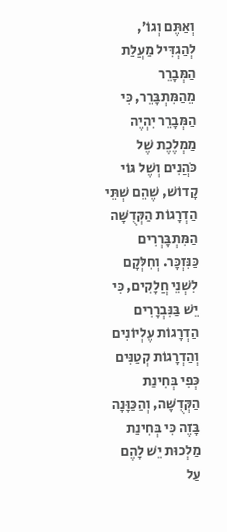וְאַתֶּם וְגוֹ׳, לְהַגְדִּיל מַעֲלַת הַמְּבָרֵר מֵהַמִּתְבָּרֵר, כִּי הַמְּבָרֵר יִהְיֶה מַמְלֶכֶת שֶׁל כֹּהֲנִים וְשֶׁל גּוֹי קָדוֹשׁ, שֶׁהֵם שְׁתֵּי הַדְרָגוֹת הַקְּדֻשָּׁה הַמִּתְבָּרְרִים כַּנִּזְכָּר. וְחִלְּקָם לִשְׁנֵי חֲלָקִים, כִּי יֵשׁ בַּנִּבְרָרִים הַדְרָגוֹת עֶלְיוֹנִים וְהַדְרָגוֹת קְטַנִּים כְּפִי בְּחִינַת הַקְּדֻשָּׁה, וְהַכַּוָּנָה בָּזֶה כִּי בְּחִינַת מַלְכוּת יֵשׁ לָהֶם עַל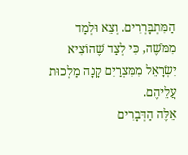הַמִּתְבָּרְרִים. וְצֵא וּלְמַד מִמֹּשֶׁה, כִּי לְצַד שֶׁהוֹצִיא יִשְׂרָאֵל מִמִּצְרַיִם קָנָה מַלְכוּת עֲלֵיהֶם.
אֵלֶּה הַדְּבָרִים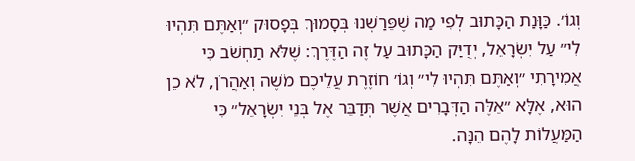וְגוֹ׳. כַּוָּנַת הַכָּתוּב לְפִי מַה שֶׁפֵּרַשְׁנוּ בְּסָמוּךְ בְּפָסוּק ״וְאַתֶּם תִּהְיוּ לִי״ עַל יִשְׂרָאֵל, יְדֻיַּק הַכָּתוּב עַל זֶה הַדֶּרֶךְ: שֶׁלֹּא תַחְשֹׁב כִּי אֲמִירָתִי ״וְאַתֶּם תִּהְיוּ לִי״ וְגוֹ׳ חוֹזֶרֶת עֲלֵיכֶם מֹשֶׁה וְאַהֲרֹן, לֹא כֵן הוּא, אֶלָּא ״אֵלֶּה הַדְּבָרִים אֲשֶׁר תְּדַבֵּר אֶל בְּנֵי יִשְׂרָאֵל״ כִּי הַמַּעֲלוֹת לָהֶם הֵנָּה.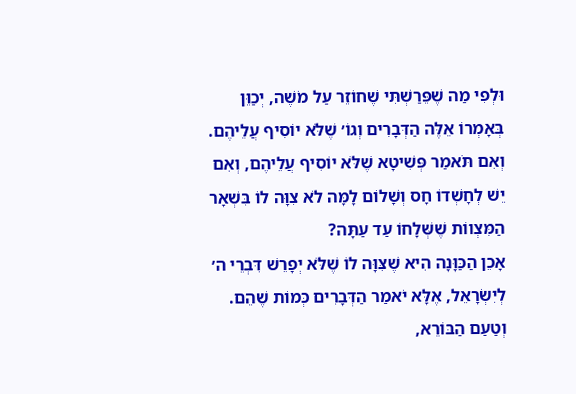וּלְפִי מַה שֶׁפֵּרַשְׁתִּי שֶׁחוֹזֵר עַל מֹשֶׁה, יְכַוֵּן בְּאָמְרוֹ אֵלֶּה הַדְּבָרִים וְגוֹ׳ שֶׁלֹּא יוֹסִיף עֲלֵיהֶם. וְאִם תֹּאמַר פְּשִׁיטָא שֶׁלֹּא יוֹסִיף עֲלֵיהֶם, וְאִם יֵשׁ לְחָשְׁדוֹ חָס וְשָׁלוֹם לָמָּה לֹא צִוָּה לוֹ בִּשְׁאָר הַמִּצְווֹת שֶׁשְּׁלָחוֹ עַד עַתָּה?
אָכֵן הַכַּוָּנָה הִיא שֶׁצִּוָּה לוֹ שֶׁלֹּא יְפָרֵשׁ דִּבְרֵי ה׳ לְיִשְׂרָאֵל, אֶלָּא יֹאמַר הַדְּבָרִים כְּמוֹת שֶׁהֵם. וְטַעַם הַבּוֹרֵא,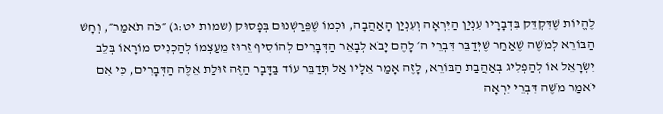לֶהֱיוֹת שֶׁדִּקְדֵּק בִּדְבָרָיו עִנְיַן הַיִּרְאָה וְעִנְיַן הָאַהֲבָה, וּכְמוֹ שֶׁפֵּרַשְׁנוּם בְּפָסוּק (שמות יט:ג) ״כֹּה תֹאמַר״, וְחָשׁ הַבּוֹרֵא לְמֹשֶׁה שֶׁאַחַר שֶׁיְּדַבֵּר דִּבְרֵי ה׳ לָהֶם יָבֹא לְבָאֵר הַדְּבָרִים לְהוֹסִיף זֵרוּז מֵעַצְמוֹ לְהַכְנִיס מוֹרָאוֹ בְּלֵב יִשְׂרָאֵל אוֹ לְהַפְלִיג בְּאַהֲבַת הַבּוֹרֵא, לָזֶה אָמַר אֵלָיו אַל תְּדַבֵּר עוֹד בַּדָּבָר הַזֶּה זוּלַת אֵלֶּה הַדְּבָרִים, כִּי אִם יֹאמַר מֹשֶׁה דִּבְרֵי יִרְאָה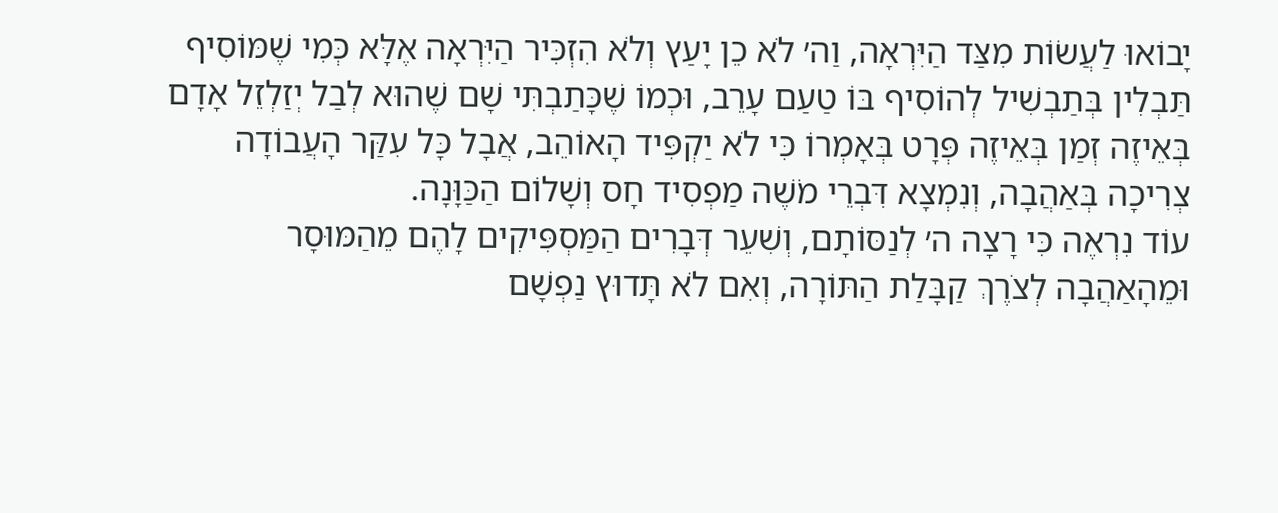יָבוֹאוּ לַעֲשׂוֹת מִצַּד הַיִּרְאָה, וַה׳ לֹא כֵן יָעַץ וְלֹא הִזְכִּיר הַיִּרְאָה אֶלָּא כְּמִי שֶׁמּוֹסִיף תַּבְלִין בְּתַבְשִׁיל לְהוֹסִיף בּוֹ טַעַם עָרֵב, וּכְמוֹ שֶׁכָּתַבְתִּי שָׁם שֶׁהוּא לְבַל יְזַלְזֵל אָדָם בְּאֵיזֶה זְמַן בְּאֵיזֶה פְּרָט בְּאָמְרוֹ כִּי לֹא יַקְפִּיד הָאוֹהֵב, אֲבָל כָּל עִקַּר הָעֲבוֹדָה צְרִיכָה בְּאַהֲבָה, וְנִמְצָא דִּבְרֵי מֹשֶׁה מַפְסִיד חָס וְשָׁלוֹם הַכַּוָּנָה.
עוֹד נִרְאֶה כִּי רָצָה ה׳ לְנַסּוֹתָם, וְשִׁעֵר דְּבָרִים הַמַּסְפִּיקִים לָהֶם מֵהַמּוּסָר וּמֵהָאַהֲבָה לְצֹרֶךְ קַבָּלַת הַתּוֹרָה, וְאִם לֹא תָּדוּץ נַפְשָׁם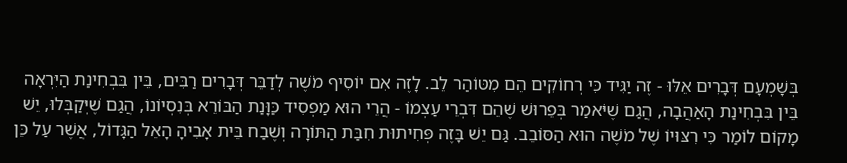בְּשָׁמְעָם דְּבָרִים אֵלּוּ - זֶה יַגִּיד כִּי רְחוֹקִים הֵם מִטּוֹהַר לֵב. לָזֶה אִם יוֹסִיף מֹשֶׁה לְדַבֵּר דְּבָרִים רַבִּים, בֵּין בִּבְחִינַת הַיִּרְאָה בֵּין בִּבְחִינַת הָאַהֲבָה, הֲגַם שֶׁיֹּאמַר בְּפֵרוּשׁ שֶׁהֵם דִּבְרֵי עַצְמוֹ - הֲרֵי הוּא מַפְסִיד כַּוָּנַת הַבּוֹרֵא בְּנִסְיוֹנוֹ, הֲגַם שֶׁיְּקַבְּלוּ, יֵשׁ מָקוֹם לוֹמַר כִּי רִצּוּיוֹ שֶׁל מֹשֶׁה הוּא הַסּוֹבֵב. גַּם יֵשׁ בָּזֶה פְּחִיתוּת חִבַּת הַתּוֹרָה וְשֶׁבַח בֵּית אָבִיהָ הָאֵל הַגָּדוֹל, אֲשֶׁר עַל כֵּן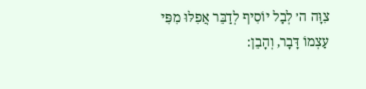צִוָּה ה׳ לְבַל יוֹסִיף לְדַבֵּר אֲפִלּוּ מִפִּי עַצְמוֹ דָּבָר, וְהָבֵן: